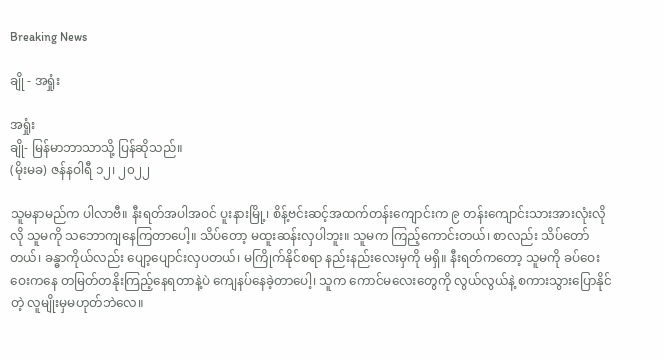Breaking News

ချို - အရှုံး

အရှုံး
ချို- မြန်မာဘာသာသို့ ပြန်ဆိုသည်။
(မိုးမခ) ဇန်နဝါရီ ၁၂၊ ၂၀၂၂

သူမနာမည်က ပါလာဗီ။ နီးရတ်အပါအဝင် ပူးနားမြို့၊ စိန့်ဗင်းဆင့်အထက်တန်းကျောင်းက ၉ တန်းကျောင်းသားအားလုံးလိုလို သူမကို သဘောကျနေကြတာပေါ့။ သိပ်တော့ မထူးဆန်းလှပါဘူး။ သူမက ကြည့်ကောင်းတယ်၊ စာလည်း သိပ်တော်တယ်၊ ခန္ဓာကိုယ်လည်း ပျော့ပျောင်းလှပတယ်၊ မကြိုက်နိုင်စရာ နည်းနည်းလေးမှကို မရှိ။ နီးရတ်ကတော့ သူမကို ခပ်ဝေးဝေးကနေ တမြတ်တနိုးကြည့်နေရတာနဲ့ပဲ ကျေနပ်နေခဲ့တာပေါ့၊ သူက ကောင်မလေးတွေကို လွယ်လွယ်နဲ့ စကားသွားပြောနိုင်တဲ့ လူမျိုးမှမဟုတ်ဘဲလေ။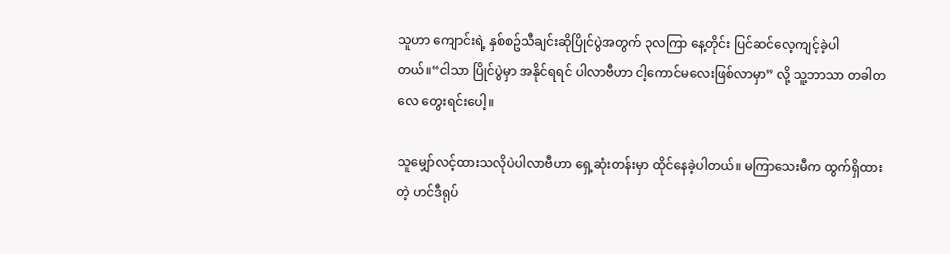သူဟာ ကျောင်းရဲ့ နှစ်စဥ်သီချင်းဆိုပြိုင်ပွဲအတွက် ၃လကြာ နေ့တိုင်း ပြင်ဆင်လေ့ကျင့်ခဲ့ပါတယ်။“ငါသာ ပြိုင်ပွဲမှာ အနိုင်ရရင် ပါလာဗီဟာ ငါ့ကောင်မလေးဖြစ်လာမှာ” လို့ သူ့ဘာသာ တခါတလေ တွေးရင်းပေါ့။

သူမျှော်လင့်ထားသလိုပဲပါလာဗီဟာ ရှေ့ဆုံးတန်းမှာ ထိုင်နေခဲ့ပါတယ်။ မကြာသေးမီက ထွက်ရှိထားတဲ့ ဟင်ဒီရုပ်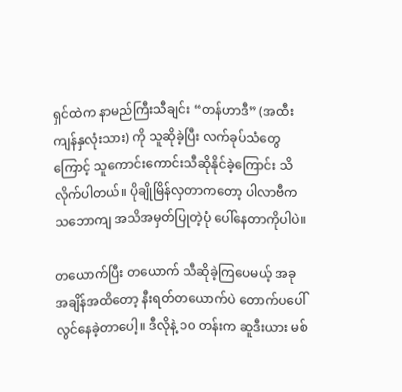ရှင်ထဲက နာမည်ကြီးသီချင်း “တန်ဟာဒီ” (အထီးကျန်နှလုံးသား) ကို သူဆိုခဲ့ပြီး လက်ခုပ်သံတွေကြောင့် သူကောင်းကောင်းသီဆိုနိုင်ခဲ့ကြောင်း သိလိုက်ပါတယ်။ ပိုချိုမြိန်လှတာကတော့ ပါလာဗီက သဘောကျ အသိအမှတ်ပြုတဲ့ပုံ ပေါ်နေတာကိုပါပဲ။

တယောက်ပြီး တယောက် သီဆိုခဲ့ကြပေမယ့် အခုအချိန်အထိတော့ နီးရတ်တယောက်ပဲ တောက်ပပေါ်လွင်နေခဲ့တာပေါ့။ ဒီလိုနဲ့ ၁၀ တန်းက ဆူဒီးယား မစ်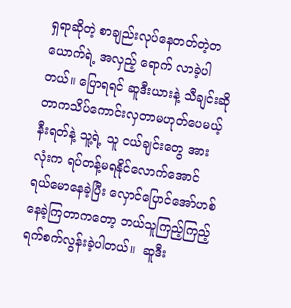ရှရာဆိုတဲ့ စာချည်းလုပ်နေတတ်တဲ့တယောက်ရဲ့ အလှည့် ရောက် လာခဲ့ပါတယ်။ ပြောရရင် ဆူဒီးယားနဲ့ သီချင်းဆိုတာကသိပ်ကောင်းလှတာမဟုတ်ပေမယ့် နီးရတ်နဲ့ သူ့ရဲ့ သူ ငယ်ချင်းတွေ အားလုံးက ရပ်တန့်မရနိုင်လောက်အောင် ရယ်မောနေခဲ့ပြီး လှောင်ပြောင်အော်ဟစ်နေခဲ့ကြတာကတော့ ဘယ်သူကြည့်ကြည့် ရက်စက်လွန်းခဲ့ပါတယ်။  ဆူဒီး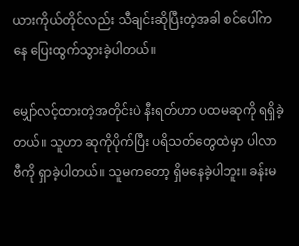ယားကိုယ်တိုင်လည်း သီချင်းဆိုပြီးတဲ့အခါ စင်ပေါ်ကနေ ပြေးထွက်သွားခဲ့ပါတယ်။

မျှော်လင့်ထားတဲ့အတိုင်းပဲ နီးရတ်ဟာ ပထမဆုကို ရရှိခဲ့တယ်။ သူဟာ ဆုကိုပိုက်ပြီး ပရိသတ်တွေထဲမှာ ပါလာဗီကို ရှာခဲ့ပါတယ်။ သူမကတော့ ရှိမနေခဲ့ပါဘူး။ ခန်းမ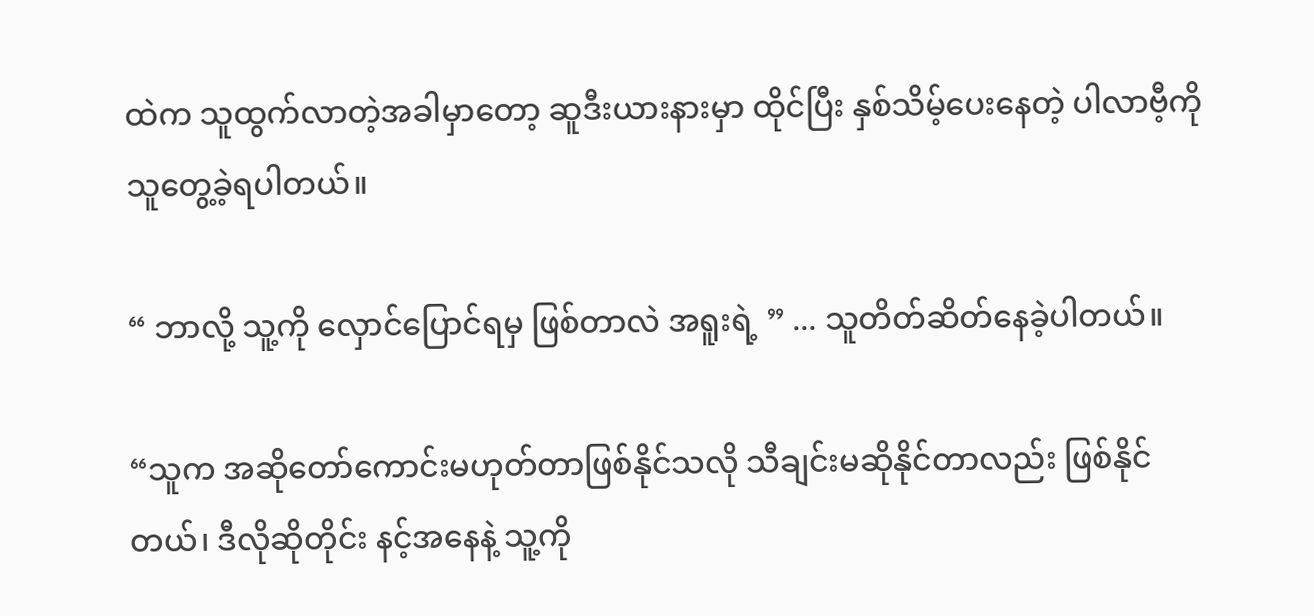ထဲက သူထွက်လာတဲ့အခါမှာတော့ ဆူဒီးယားနားမှာ ထိုင်ပြီး နှစ်သိမ့်ပေးနေတဲ့ ပါလာဗီ့ကို သူတွေ့ခဲ့ရပါတယ်။

“ ဘာလို့ သူ့ကို လှောင်ပြောင်ရမှ ဖြစ်တာလဲ အရူးရဲ့ ” ... သူတိတ်ဆိတ်နေခဲ့ပါတယ်။

“သူက အဆိုတော်ကောင်းမဟုတ်တာဖြစ်နိုင်သလို သီချင်းမဆိုနိုင်တာလည်း ဖြစ်နိုင်တယ်၊ ဒီလိုဆိုတိုင်း နင့်အနေနဲ့ သူ့ကို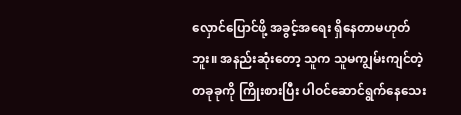လှောင်ပြောင်ဖို့ အခွင့်အရေး ရှိနေတာမဟုတ်ဘူး။ အနည်းဆုံးတော့ သူက သူမကျွမ်းကျင်တဲ့ တခုခုကို ကြိုးစားပြီး ပါဝင်ဆောင်ရွက်နေသေး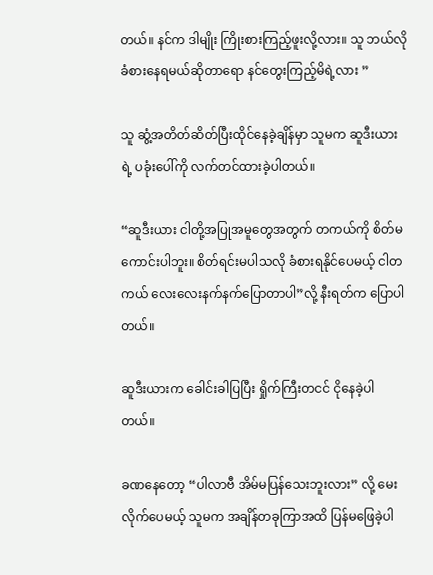တယ်။ နင်က ဒါမျိုး ကြိုးစားကြည့်ဖူးလို့လား။ သူ ဘယ်လိုခံစားနေရမယ်ဆိုတာရော နင်တွေးကြည့်မိရဲ့လား ”

သူ ဆွံ့အတိတ်ဆိတ်ပြီးထိုင်နေခဲ့ချိန်မှာ သူမက ဆူဒီးယားရဲ့ ပခုံးပေါ်ကို လက်တင်ထားခဲ့ပါတယ်။

“ဆူဒီးယား ငါတို့အပြုအမူတွေအတွက် တကယ်ကို စိတ်မကောင်းပါဘူး။ စိတ်ရင်းမပါသလို ခံစားရနိုင်ပေမယ့် ငါတကယ် လေးလေးနက်နက်ပြောတာပါ”လို့ နီးရတ်က ပြောပါတယ်။

ဆူဒီးယားက ခေါင်းခါပြပြီး ရှိုက်ကြီးတငင် ငိုနေခဲ့ပါတယ်။

ခဏနေတော့ “ပါလာဗီ အိမ်မပြန်သေးဘူးလား” လို့ မေးလိုက်ပေမယ့် သူမက အချိန်တခုကြာအထိ ပြန်မဖြေခဲ့ပါ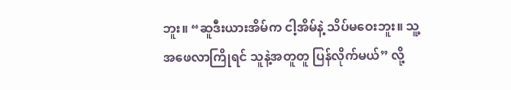ဘူး။ “ဆူဒီးယားအိမ်က ငါ့အိမ်နဲ့ သိပ်မဝေးဘူး။ သူ့အဖေလာကြိုရင် သူနဲ့အတူတူ ပြန်လိုက်မယ်” လို့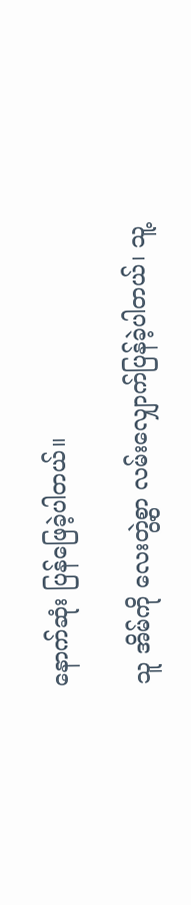နောက်ဆုံး ပြန်ဖြေခဲ့ပါတယ်။

သူ အိမ်ကို လေးတွဲ့စွာ လမ်းလျှောက်ပြန်ခဲ့ပါတယ်၊ သူ့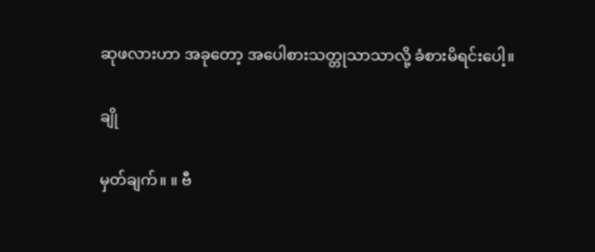ဆုဖလားဟာ အခုတော့ အပေါစားသတ္တုသာသာလို့ ခံစားမိရင်းပေါ့။

ချို

မှတ်ချက်။ ။ ဗီ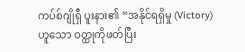ကပ်စ်ဂျိုရှီ ပူးနား၏ “အနိုင်ရရှိမှု (Victory) ဟူသော ဝတ္ထုကိုဖတ်ပြီး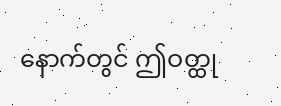နောက်တွင် ဤဝတ္ထု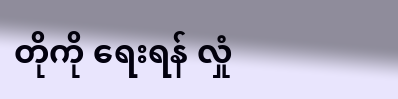တိုကို ရေးရန် လှုံ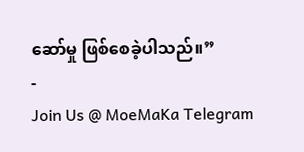ဆော်မှု ဖြစ်စေခဲ့ပါသည်။”
-
Join Us @ MoeMaKa Telegram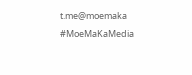t.me@moemaka
#MoeMaKaMedia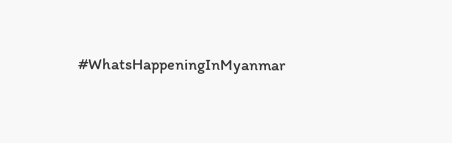#WhatsHappeningInMyanmar